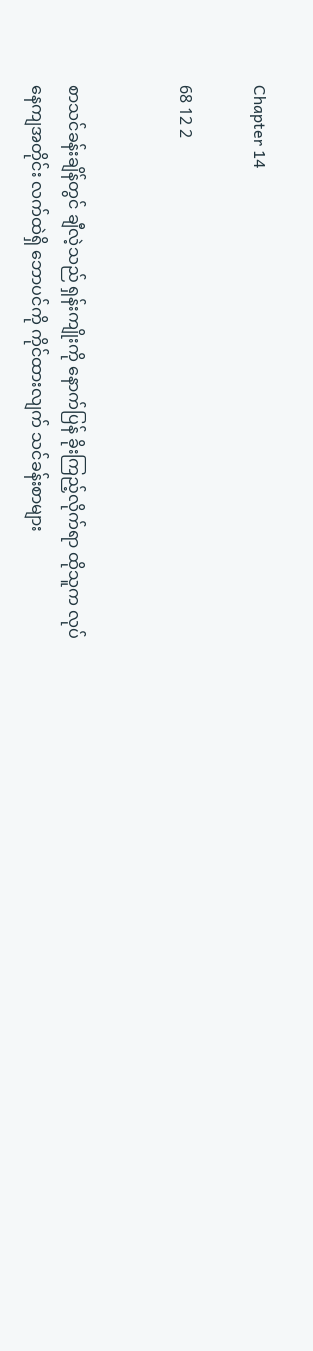Chapter 14

68 12 2


စာသင်ခန်းချိန်တွင် ချီလဲ့သည် ရှန်းကျိုးကို နောက်ပြန် ခိုးကြည့်လိုက်ရာ ထိုသူက လုပ်နေကျအတိုင်း လက်ထဲရှိ ဘောပင်ကို ကိုင်ထားလျက် သင်ခန်းစာများ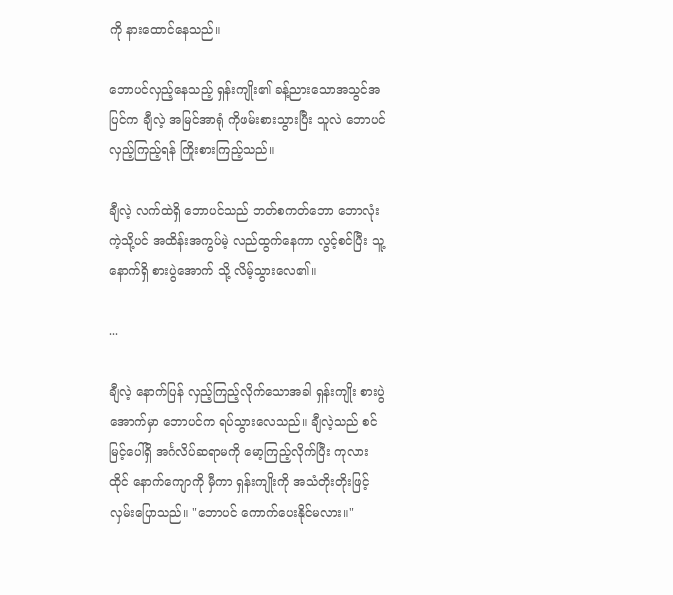ကို နားထောင်နေသည်။

ဘောပင်လှည့်နေသည့် ရှန်းကျိုး၏ ခန့်ညားသောအသွင်အပြင်က ချီလဲ့ အမြင်အာရုံ ကိုဖမ်းစားသွားပြီး သူလဲ ဘောပင် လှည့်ကြည့်ရန် ကြိုးစားကြည့်သည်။

ချီလဲ့ လက်ထဲရှိ ဘောပင်သည် ဘတ်စကတ်ဘော ဘောလုံး ကဲ့သို့ပင် အထိန်းအကွပ်မဲ့ လည်ထွက်နေကာ လွင့်စင်ပြီး သူ့နောက်ရှိ စားပွဲအောက် သို့ လိမ့်သွားလေ၏။

...

ချီလဲ့ နောက်ပြန် လှည့်ကြည့်လိုက်သောအခါ ရှန်းကျိုး စားပွဲအောက်မှာ ဘောပင်က ရပ်သွားလေသည်။ ချီလဲ့သည် စင်မြင့်ပေါ်ရှိ အင်္ဂလိပ်ဆရာမကို မော့ကြည့်လိုက်ပြီး ကုလားထိုင် နောက်ကျောကို မှီကာ ရှန်းကျိုးကို အသံတိုးတိုးဖြင့် လှမ်းပြောသည်။ "ဘောပင် ကောက်ပေးနိုင်မလား။"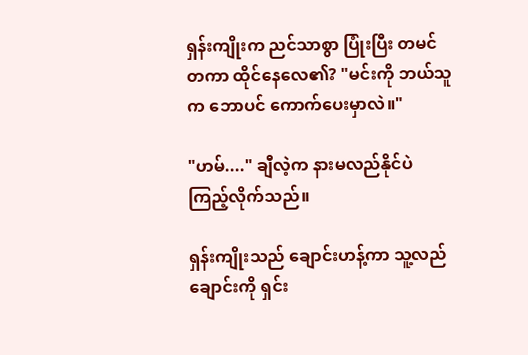ရှန်းကျိုးက ညင်သာစွာ ပြုံးပြီး တမင်တကာ ထိုင်နေလေ၏? "မင်းကို ဘယ်သူက ဘောပင် ကောက်ပေးမှာလဲ။"

"ဟမ်...." ချီလဲ့က နားမလည်နိုင်ပဲ ကြည့်လိုက်သည်။

ရှန်းကျိုးသည် ချောင်းဟန့်ကာ သူ့လည်ချောင်းကို ရှင်း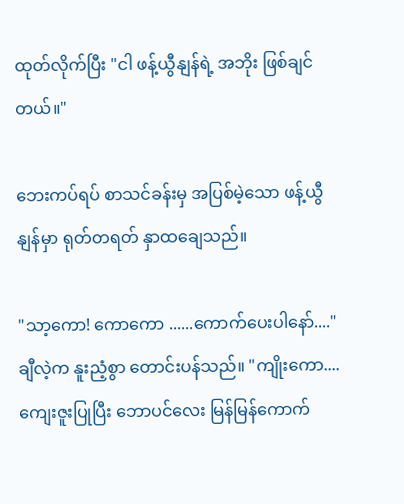ထုတ်လိုက်ပြီး "ငါ ဖန့်ယွီနျန်ရဲ့ အဘိုး ဖြစ်ချင်တယ်။"

ဘေးကပ်ရပ် စာသင်ခန်းမှ အပြစ်မဲ့သော ဖန့်ယွီနျန်မှာ ရုတ်တရတ် နှာထချေသည်။

"သာ့ကော! ကောကော ......ကောက်ပေးပါနော်...." ချီလဲ့က နူးညံ့စွာ တောင်းပန်သည်။ "ကျိုးကော....ကျေးဇူးပြုပြီး ဘောပင်လေး မြန်မြန်ကောက်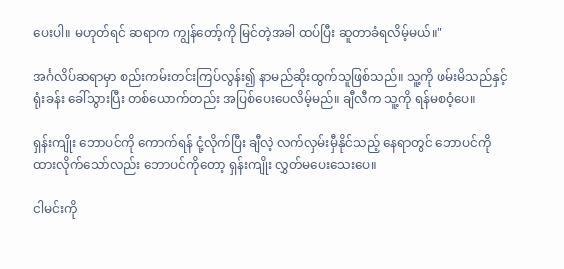ပေးပါ။ မဟုတ်ရင် ဆရာက ကျွန်တော့်ကို မြင်တဲ့အခါ ထပ်ပြီး ဆူတာခံရလိမ့်မယ်။"

အင်္ဂလိပ်ဆရာမှာ စည်းကမ်းတင်းကြပ်လွန်း၍ နာမည်ဆိုးထွက်သူဖြစ်သည်။ သူ့ကို ဖမ်းမိသည်နှင့် ရုံးခန်း ခေါ်သွားပြီး တစ်ယောက်တည်း အပြစ်ပေးပေလိမ့်မည်။ ချီလီက သူ့ကို ရန်မစဝံ့ပေ။

ရှန်းကျိုး ဘောပင်ကို ကောက်ရန် ငုံ့လိုက်ပြီး ချီလဲ့ လက်လှမ်းမှီနိုင်သည့် နေရာတွင် ဘောပင်ကို ထားလိုက်သော်လည်း ဘောပင်ကိုတော့ ရှန်းကျိုး လွှတ်မပေးသေးပေ။

ငါမင်းကို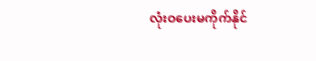လုံးဝပေးမကိုက်နိုင်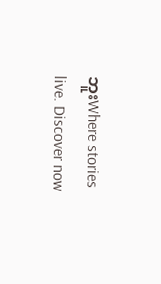ဘူးWhere stories live. Discover now